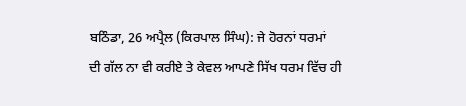ਬਠਿੰਡਾ, 26 ਅਪ੍ਰੈਲ (ਕਿਰਪਾਲ ਸਿੰਘ): ਜੇ ਹੋਰਨਾਂ ਧਰਮਾਂ
ਦੀ ਗੱਲ ਨਾ ਵੀ ਕਰੀਏ ਤੇ ਕੇਵਲ ਆਪਣੇ ਸਿੱਖ ਧਰਮ ਵਿੱਚ ਹੀ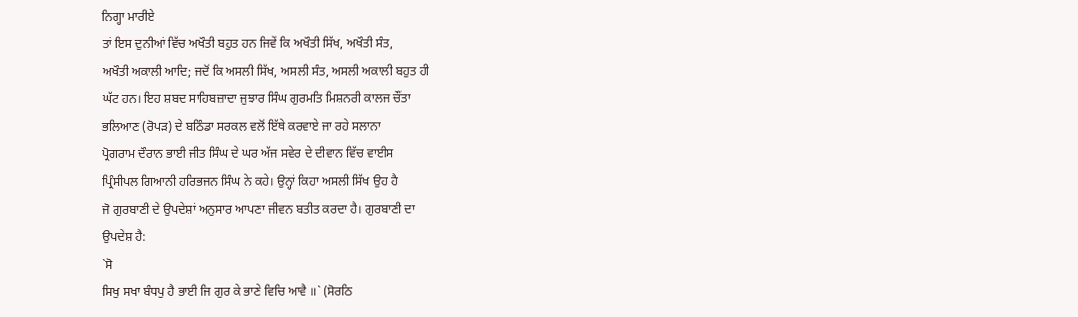ਨਿਗ੍ਹਾ ਮਾਰੀਏ
ਤਾਂ ਇਸ ਦੁਨੀਆਂ ਵਿੱਚ ਅਖੌਤੀ ਬਹੁਤ ਹਨ ਜਿਵੇਂ ਕਿ ਅਖੌਤੀ ਸਿੱਖ, ਅਖੌਤੀ ਸੰਤ,
ਅਖੌਤੀ ਅਕਾਲੀ ਆਦਿ; ਜਦੋਂ ਕਿ ਅਸਲੀ ਸਿੱਖ, ਅਸਲੀ ਸੰਤ, ਅਸਲੀ ਅਕਾਲੀ ਬਹੁਤ ਹੀ
ਘੱਟ ਹਨ। ਇਹ ਸ਼ਬਦ ਸਾਹਿਬਜ਼ਾਦਾ ਜੁਝਾਰ ਸਿੰਘ ਗੁਰਮਤਿ ਮਿਸ਼ਨਰੀ ਕਾਲਜ ਚੌਂਤਾ
ਭਲਿਆਣ (ਰੋਪੜ) ਦੇ ਬਠਿੰਡਾ ਸਰਕਲ ਵਲੋਂ ਇੱਥੇ ਕਰਵਾਏ ਜਾ ਰਹੇ ਸਲਾਨਾ
ਪ੍ਰੋਗਰਾਮ ਦੌਰਾਨ ਭਾਈ ਜੀਤ ਸਿੰਘ ਦੇ ਘਰ ਅੱਜ ਸਵੇਰ ਦੇ ਦੀਵਾਨ ਵਿੱਚ ਵਾਈਸ
ਪ੍ਰਿੰਸੀਪਲ ਗਿਆਨੀ ਹਰਿਭਜਨ ਸਿੰਘ ਨੇ ਕਹੇ। ਉਨ੍ਹਾਂ ਕਿਹਾ ਅਸਲੀ ਸਿੱਖ ਉਹ ਹੈ
ਜੋ ਗੁਰਬਾਣੀ ਦੇ ਉਪਦੇਸ਼ਾਂ ਅਨੁਸਾਰ ਆਪਣਾ ਜੀਵਨ ਬਤੀਤ ਕਰਦਾ ਹੈ। ਗੁਰਬਾਣੀ ਦਾ
ਉਪਦੇਸ਼ ਹੈ:
`ਸੋ
ਸਿਖੁ ਸਖਾ ਬੰਧਪੁ ਹੈ ਭਾਈ ਜਿ ਗੁਰ ਕੇ ਭਾਣੇ ਵਿਚਿ ਆਵੈ ॥` (ਸੋਰਠਿ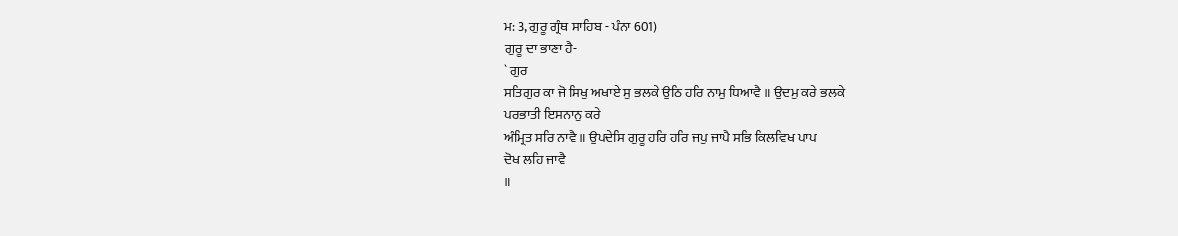ਮ: 3, ਗੁਰੂ ਗ੍ਰੰਥ ਸਾਹਿਬ - ਪੰਨਾ 601)
ਗੁਰੂ ਦਾ ਭਾਣਾ ਹੈ-
` ਗੁਰ
ਸਤਿਗੁਰ ਕਾ ਜੋ ਸਿਖੁ ਅਖਾਏ ਸੁ ਭਲਕੇ ਉਠਿ ਹਰਿ ਨਾਮੁ ਧਿਆਵੈ ॥ ਉਦਮੁ ਕਰੇ ਭਲਕੇ
ਪਰਭਾਤੀ ਇਸਨਾਨੁ ਕਰੇ
ਅੰਮ੍ਰਿਤ ਸਰਿ ਨਾਵੈ ॥ ਉਪਦੇਸਿ ਗੁਰੂ ਹਰਿ ਹਰਿ ਜਪੁ ਜਾਪੈ ਸਭਿ ਕਿਲਵਿਖ ਪਾਪ
ਦੋਖ ਲਹਿ ਜਾਵੈ
॥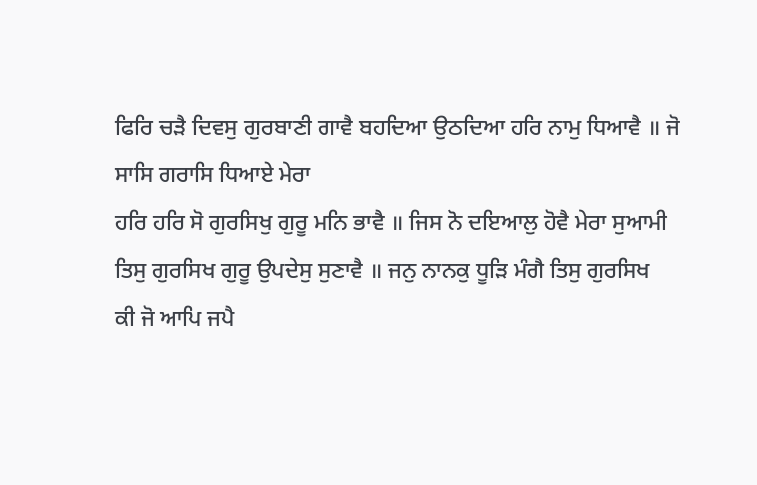ਫਿਰਿ ਚੜੈ ਦਿਵਸੁ ਗੁਰਬਾਣੀ ਗਾਵੈ ਬਹਦਿਆ ਉਠਦਿਆ ਹਰਿ ਨਾਮੁ ਧਿਆਵੈ ॥ ਜੋ
ਸਾਸਿ ਗਰਾਸਿ ਧਿਆਏ ਮੇਰਾ
ਹਰਿ ਹਰਿ ਸੋ ਗੁਰਸਿਖੁ ਗੁਰੂ ਮਨਿ ਭਾਵੈ ॥ ਜਿਸ ਨੋ ਦਇਆਲੁ ਹੋਵੈ ਮੇਰਾ ਸੁਆਮੀ
ਤਿਸੁ ਗੁਰਸਿਖ ਗੁਰੂ ਉਪਦੇਸੁ ਸੁਣਾਵੈ ॥ ਜਨੁ ਨਾਨਕੁ ਧੂੜਿ ਮੰਗੈ ਤਿਸੁ ਗੁਰਸਿਖ
ਕੀ ਜੋ ਆਪਿ ਜਪੈ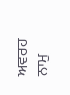ਅਵਰਹ ਨਾਮੁ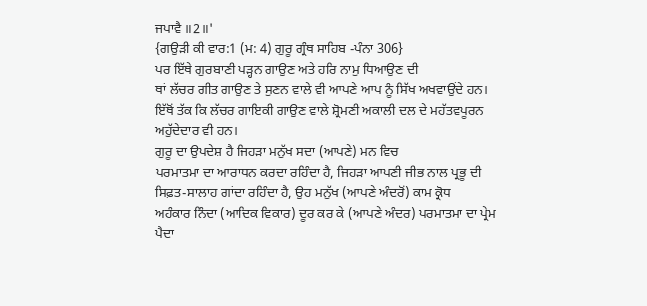ਜਪਾਵੈ ॥2॥'
{ਗਉੜੀ ਕੀ ਵਾਰ:1 (ਮ: 4) ਗੁਰੂ ਗ੍ਰੰਥ ਸਾਹਿਬ -ਪੰਨਾ 306}
ਪਰ ਇੱਥੇ ਗੁਰਬਾਣੀ ਪੜ੍ਹਨ ਗਾਉਣ ਅਤੇ ਹਰਿ ਨਾਮੁ ਧਿਆਉਣ ਦੀ
ਥਾਂ ਲੱਚਰ ਗੀਤ ਗਾਉਣ ਤੇ ਸੁਣਨ ਵਾਲੇ ਵੀ ਆਪਣੇ ਆਪ ਨੂੰ ਸਿੱਖ ਅਖਵਾਉਂਦੇ ਹਨ।
ਇੱਥੋਂ ਤੱਕ ਕਿ ਲੱਚਰ ਗਾਇਕੀ ਗਾਉਣ ਵਾਲੇ ਸ਼੍ਰੋਮਣੀ ਅਕਾਲੀ ਦਲ ਦੇ ਮਹੱਤਵਪੂਰਨ
ਅਹੁੱਦੇਦਾਰ ਵੀ ਹਨ।
ਗੁਰੂ ਦਾ ਉਪਦੇਸ਼ ਹੈ ਜਿਹੜਾ ਮਨੁੱਖ ਸਦਾ (ਆਪਣੇ) ਮਨ ਵਿਚ
ਪਰਮਾਤਮਾ ਦਾ ਆਰਾਧਨ ਕਰਦਾ ਰਹਿੰਦਾ ਹੈ, ਜਿਹੜਾ ਆਪਣੀ ਜੀਭ ਨਾਲ ਪ੍ਰਭੂ ਦੀ
ਸਿਫ਼ਤ-ਸਾਲਾਹ ਗਾਂਦਾ ਰਹਿੰਦਾ ਹੈ, ਉਹ ਮਨੁੱਖ (ਆਪਣੇ ਅੰਦਰੋਂ) ਕਾਮ ਕ੍ਰੋਧ
ਅਹੰਕਾਰ ਨਿੰਦਾ (ਆਦਿਕ ਵਿਕਾਰ) ਦੂਰ ਕਰ ਕੇ (ਆਪਣੇ ਅੰਦਰ) ਪਰਮਾਤਮਾ ਦਾ ਪ੍ਰੇਮ
ਪੈਦਾ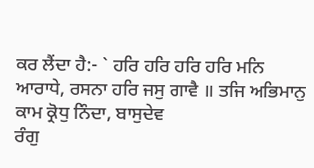ਕਰ ਲੈਂਦਾ ਹੈ:- ` ਹਰਿ ਹਰਿ ਹਰਿ ਹਰਿ ਮਨਿ
ਆਰਾਧੇ, ਰਸਨਾ ਹਰਿ ਜਸੁ ਗਾਵੈ ॥ ਤਜਿ ਅਭਿਮਾਨੁ ਕਾਮ ਕ੍ਰੋਧੁ ਨਿੰਦਾ, ਬਾਸੁਦੇਵ
ਰੰਗੁ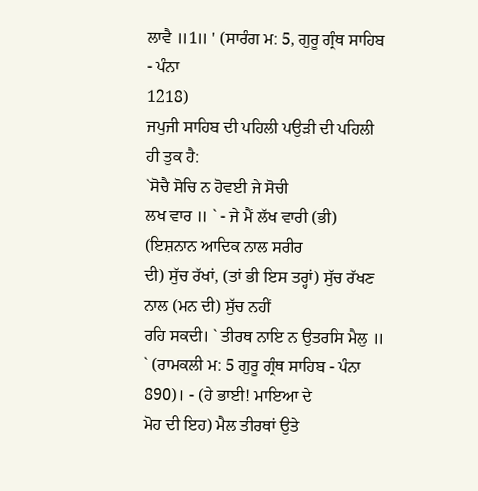ਲਾਵੈ ॥1॥ ' (ਸਾਰੰਗ ਮ: 5, ਗੁਰੂ ਗ੍ਰੰਥ ਸਾਹਿਬ - ਪੰਨਾ
1218)
ਜਪੁਜੀ ਸਾਹਿਬ ਦੀ ਪਹਿਲੀ ਪਉੜੀ ਦੀ ਪਹਿਲੀ ਹੀ ਤੁਕ ਹੈ:
`ਸੋਚੈ ਸੋਚਿ ਨ ਹੋਵਈ ਜੇ ਸੋਚੀ
ਲਖ ਵਾਰ ॥ ` - ਜੇ ਮੈਂ ਲੱਖ ਵਾਰੀ (ਭੀ) (ਇਸ਼ਨਾਨ ਆਦਿਕ ਨਾਲ ਸਰੀਰ
ਦੀ) ਸੁੱਚ ਰੱਖਾਂ, (ਤਾਂ ਭੀ ਇਸ ਤਰ੍ਹਾਂ) ਸੁੱਚ ਰੱਖਣ ਨਾਲ (ਮਨ ਦੀ) ਸੁੱਚ ਨਹੀਂ
ਰਹਿ ਸਕਦੀ। ` ਤੀਰਥ ਨਾਇ ਨ ਉਤਰਸਿ ਮੈਲੁ ॥
` (ਰਾਮਕਲੀ ਮ: 5 ਗੁਰੂ ਗ੍ਰੰਥ ਸਾਹਿਬ - ਪੰਨਾ 890)। - (ਹੇ ਭਾਈ! ਮਾਇਆ ਦੇ
ਮੋਹ ਦੀ ਇਹ) ਮੈਲ ਤੀਰਥਾਂ ਉਤੇ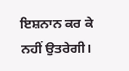ਇਸ਼ਨਾਨ ਕਰ ਕੇ ਨਹੀਂ ਉਤਰੇਗੀ।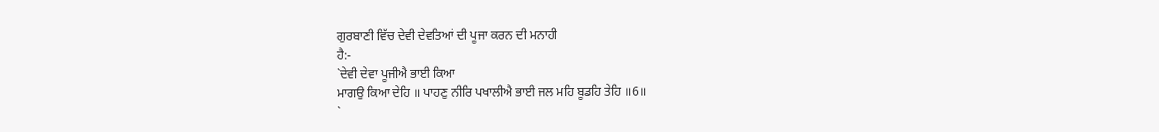ਗੁਰਬਾਣੀ ਵਿੱਚ ਦੇਵੀ ਦੇਵਤਿਆਂ ਦੀ ਪੂਜਾ ਕਰਨ ਦੀ ਮਨਾਹੀ
ਹੈ:-
`ਦੇਵੀ ਦੇਵਾ ਪੂਜੀਐ ਭਾਈ ਕਿਆ
ਮਾਗਉ ਕਿਆ ਦੇਹਿ ॥ ਪਾਹਣੁ ਨੀਰਿ ਪਖਾਲੀਐ ਭਾਈ ਜਲ ਮਹਿ ਬੂਡਹਿ ਤੇਹਿ ॥6॥
`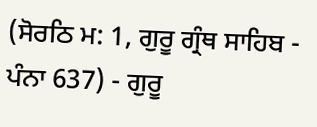(ਸੋਰਠਿ ਮ: 1, ਗੁਰੂ ਗ੍ਰੰਥ ਸਾਹਿਬ - ਪੰਨਾ 637) - ਗੁਰੂ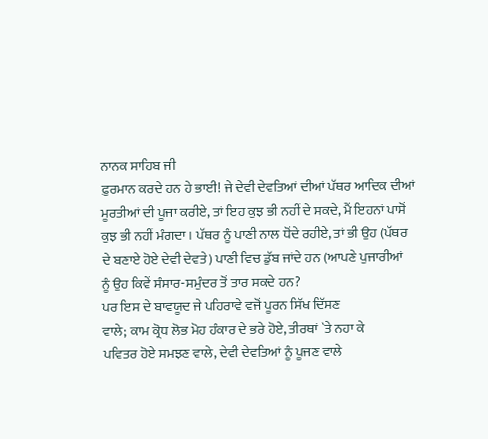ਨਾਨਕ ਸਾਹਿਬ ਜੀ
ਫ਼ੁਰਮਾਨ ਕਰਦੇ ਹਨ ਹੇ ਭਾਈ! ਜੇ ਦੇਵੀ ਦੇਵਤਿਆਂ ਦੀਆਂ ਪੱਥਰ ਆਦਿਕ ਦੀਆਂ
ਮੂਰਤੀਆਂ ਦੀ ਪੂਜਾ ਕਰੀਏ, ਤਾਂ ਇਹ ਕੁਝ ਭੀ ਨਹੀਂ ਦੇ ਸਕਦੇ, ਮੈਂ ਇਹਨਾਂ ਪਾਸੋਂ
ਕੁਝ ਭੀ ਨਹੀਂ ਮੰਗਦਾ। ਪੱਥਰ ਨੂੰ ਪਾਣੀ ਨਾਲ ਧੋਂਦੇ ਰਹੀਏ, ਤਾਂ ਭੀ ਉਹ (ਪੱਥਰ
ਦੇ ਬਣਾਏ ਹੋਏ ਦੇਵੀ ਦੇਵਤੇ) ਪਾਣੀ ਵਿਚ ਡੁੱਬ ਜਾਂਦੇ ਹਨ (ਆਪਣੇ ਪੁਜਾਰੀਆਂ
ਨੂੰ ਉਹ ਕਿਵੇਂ ਸੰਸਾਰ-ਸਮੁੰਦਰ ਤੋਂ ਤਾਰ ਸਕਦੇ ਹਨ?
ਪਰ ਇਸ ਦੇ ਬਾਵਯੂਦ ਜੇ ਪਹਿਰਾਵੇ ਵਜੋਂ ਪੂਰਨ ਸਿੱਖ ਦਿੱਸਣ
ਵਾਲੇ; ਕਾਮ ਕ੍ਰੋਧ ਲੋਭ ਮੋਹ ਹੰਕਾਰ ਦੇ ਭਰੇ ਹੋਏ, ਤੀਰਥਾਂ `ਤੇ ਨਹਾ ਕੇ
ਪਵਿਤਰ ਹੋਏ ਸਮਝਣ ਵਾਲੇ, ਦੇਵੀ ਦੇਵਤਿਆਂ ਨੂੰ ਪੂਜਣ ਵਾਲੇ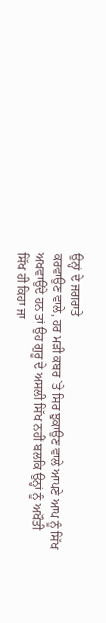ਉਨ੍ਹਾਂ ਦੇ ਜਗਰਾਤੇ
ਕਰਵਾਉਣ ਵਾਲੇ, ਹਰ ਮੜੀ ਕਬਰ `ਤੇ ਸਿਰ ਝੁਕਾਉਣ ਵਾਲੇ ਆਪਣੇ ਆਪ ਨੂੰ ਸਿੱਖ
ਅਖਵਾਉਂਦੇ ਹਨ ਤਾਂ ਉਹ ਗੁਰੂ ਦੇ ਅਸਲੀ ਸਿੱਖ ਨਹੀਂ ਬਲਕਿ ਉਨ੍ਹਾਂ ਨੂੰ ਅਖੌਤੀ
ਸਿੱਖ ਹੀ ਕਿਹਾ ਜਾ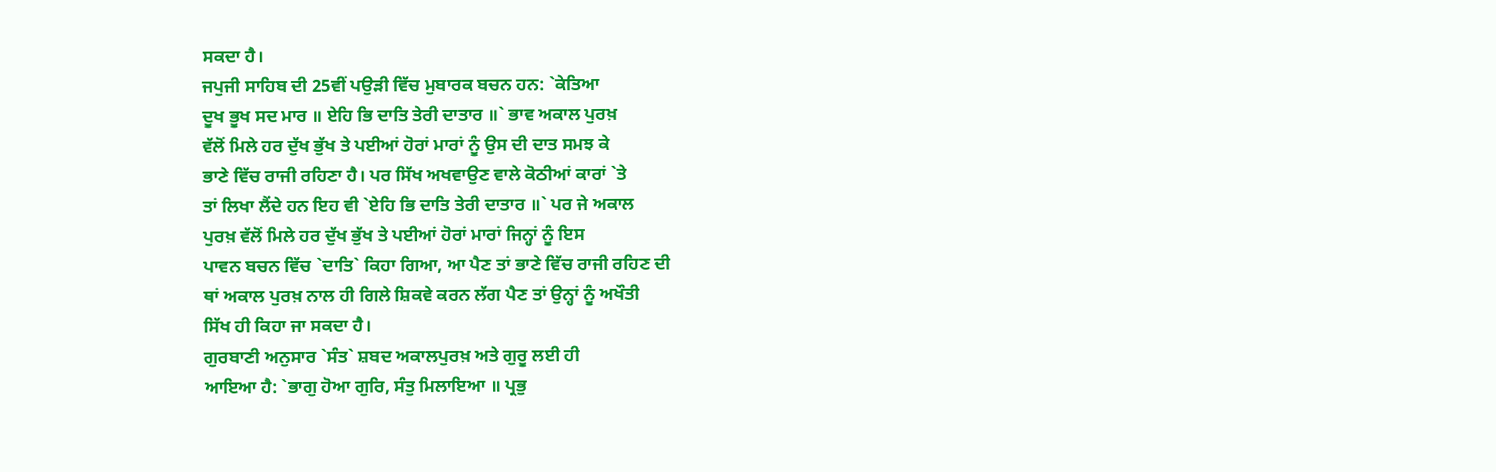ਸਕਦਾ ਹੈ।
ਜਪੁਜੀ ਸਾਹਿਬ ਦੀ 25ਵੀਂ ਪਉੜੀ ਵਿੱਚ ਮੁਬਾਰਕ ਬਚਨ ਹਨ: `ਕੇਤਿਆ
ਦੂਖ ਭੂਖ ਸਦ ਮਾਰ ॥ ਏਹਿ ਭਿ ਦਾਤਿ ਤੇਰੀ ਦਾਤਾਰ ॥` ਭਾਵ ਅਕਾਲ ਪੁਰਖ਼
ਵੱਲੋਂ ਮਿਲੇ ਹਰ ਦੁੱਖ ਭੁੱਖ ਤੇ ਪਈਆਂ ਹੋਰਾਂ ਮਾਰਾਂ ਨੂੰ ਉਸ ਦੀ ਦਾਤ ਸਮਝ ਕੇ
ਭਾਣੇ ਵਿੱਚ ਰਾਜੀ ਰਹਿਣਾ ਹੈ। ਪਰ ਸਿੱਖ ਅਖਵਾਉਣ ਵਾਲੇ ਕੋਠੀਆਂ ਕਾਰਾਂ `ਤੇ
ਤਾਂ ਲਿਖਾ ਲੈਂਦੇ ਹਨ ਇਹ ਵੀ `ਏਹਿ ਭਿ ਦਾਤਿ ਤੇਰੀ ਦਾਤਾਰ ॥` ਪਰ ਜੇ ਅਕਾਲ
ਪੁਰਖ਼ ਵੱਲੋਂ ਮਿਲੇ ਹਰ ਦੁੱਖ ਭੁੱਖ ਤੇ ਪਈਆਂ ਹੋਰਾਂ ਮਾਰਾਂ ਜਿਨ੍ਹਾਂ ਨੂੰ ਇਸ
ਪਾਵਨ ਬਚਨ ਵਿੱਚ `ਦਾਤਿ` ਕਿਹਾ ਗਿਆ, ਆ ਪੈਣ ਤਾਂ ਭਾਣੇ ਵਿੱਚ ਰਾਜੀ ਰਹਿਣ ਦੀ
ਥਾਂ ਅਕਾਲ ਪੁਰਖ਼ ਨਾਲ ਹੀ ਗਿਲੇ ਸ਼ਿਕਵੇ ਕਰਨ ਲੱਗ ਪੈਣ ਤਾਂ ਉਨ੍ਹਾਂ ਨੂੰ ਅਖੌਤੀ
ਸਿੱਖ ਹੀ ਕਿਹਾ ਜਾ ਸਕਦਾ ਹੈ।
ਗੁਰਬਾਣੀ ਅਨੁਸਾਰ `ਸੰਤ` ਸ਼ਬਦ ਅਕਾਲਪੁਰਖ਼ ਅਤੇ ਗੁਰੂ ਲਈ ਹੀ
ਆਇਆ ਹੈ: `ਭਾਗੁ ਹੋਆ ਗੁਰਿ, ਸੰਤੁ ਮਿਲਾਇਆ ॥ ਪ੍ਰਭੁ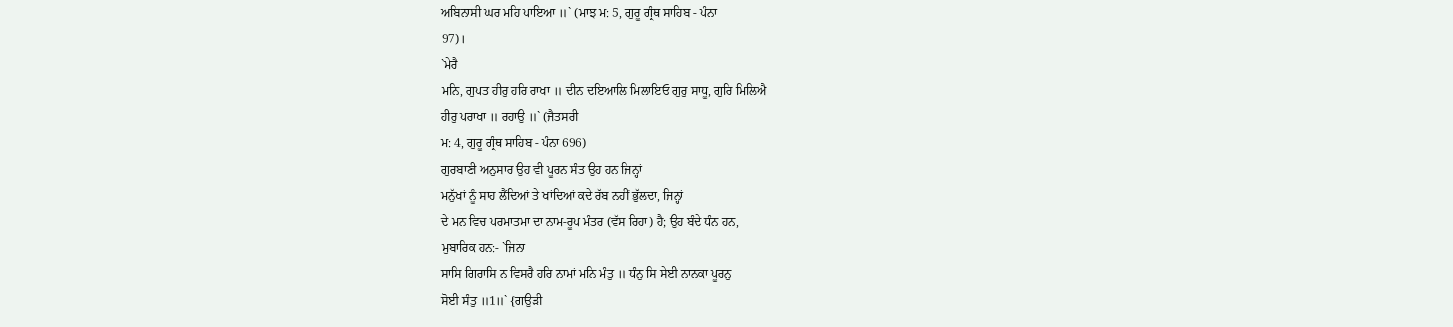ਅਬਿਨਾਸੀ ਘਰ ਮਹਿ ਪਾਇਆ ॥` (ਮਾਝ ਮ: 5, ਗੁਰੂ ਗ੍ਰੰਥ ਸਾਹਿਬ - ਪੰਨਾ
97)।
`ਮੇਰੈ
ਮਨਿ, ਗੁਪਤ ਹੀਰੁ ਹਰਿ ਰਾਖਾ ॥ ਦੀਨ ਦਇਆਲਿ ਮਿਲਾਇਓ ਗੁਰੁ ਸਾਧੂ, ਗੁਰਿ ਮਿਲਿਐ
ਹੀਰੁ ਪਰਾਖਾ ॥ ਰਹਾਉ ॥` (ਜੈਤਸਰੀ
ਮ: 4, ਗੁਰੂ ਗ੍ਰੰਥ ਸਾਹਿਬ - ਪੰਨਾ 696)
ਗੁਰਬਾਣੀ ਅਨੁਸਾਰ ਉਹ ਵੀ ਪੂਰਨ ਸੰਤ ਉਹ ਹਨ ਜਿਨ੍ਹਾਂ
ਮਨੁੱਖਾਂ ਨੂੰ ਸਾਹ ਲੈਂਦਿਆਂ ਤੇ ਖਾਂਦਿਆਂ ਕਦੇ ਰੱਬ ਨਹੀਂ ਭੁੱਲਦਾ, ਜਿਨ੍ਹਾਂ
ਦੇ ਮਨ ਵਿਚ ਪਰਮਾਤਮਾ ਦਾ ਨਾਮ-ਰੂਪ ਮੰਤਰ (ਵੱਸ ਰਿਹਾ) ਹੈ; ਉਹ ਬੰਦੇ ਧੰਨ ਹਨ,
ਮੁਬਾਰਿਕ ਹਨ:- `ਜਿਨਾ
ਸਾਸਿ ਗਿਰਾਸਿ ਨ ਵਿਸਰੈ ਹਰਿ ਨਾਮਾਂ ਮਨਿ ਮੰਤੁ ॥ ਧੰਨੁ ਸਿ ਸੇਈ ਨਾਨਕਾ ਪੂਰਨੁ
ਸੋਈ ਸੰਤੁ ॥1॥` {ਗਉੜੀ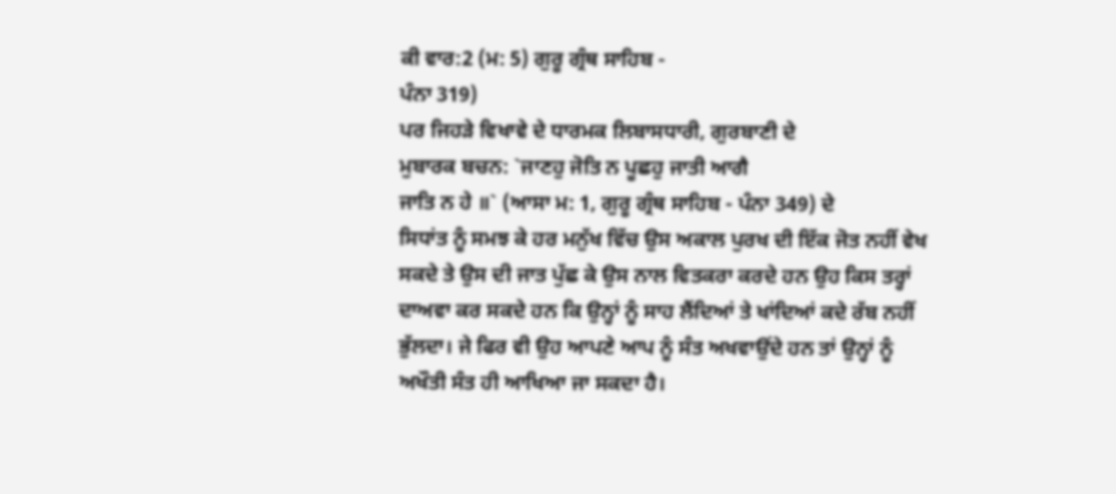ਕੀ ਵਾਰ:2 (ਮ: 5) ਗੁਰੂ ਗ੍ਰੰਥ ਸਾਹਿਬ -
ਪੰਨਾ 319)
ਪਰ ਜਿਹੜੇ ਵਿਖਾਵੇ ਦੇ ਧਾਰਮਕ ਲਿਬਾਸਧਾਰੀ, ਗੁਰਬਾਣੀ ਦੇ
ਮੁਬਾਰਕ ਬਚਨ: `ਜਾਣਹੁ ਜੋਤਿ ਨ ਪੂਛਹੁ ਜਾਤੀ ਆਗੈ
ਜਾਤਿ ਨ ਹੇ ॥` (ਆਸਾ ਮ: 1, ਗੁਰੂ ਗ੍ਰੰਥ ਸਾਹਿਬ - ਪੰਨਾ 349) ਦੇ
ਸਿਧਾਂਤ ਨੂੰ ਸਮਝ ਕੇ ਹਰ ਮਨੁੱਖ ਵਿੱਚ ਉਸ ਅਕਾਲ ਪੁਰਖ ਦੀ ਇੱਕ ਜੋਤ ਨਹੀਂ ਵੇਖ
ਸਕਦੇ ਤੇ ਉਸ ਦੀ ਜਾਤ ਪੁੱਛ ਕੇ ਉਸ ਨਾਲ ਵਿਤਕਰਾ ਕਰਦੇ ਹਨ ਉਹ ਕਿਸ ਤਰ੍ਹਾਂ
ਦਾਅਵਾ ਕਰ ਸਕਦੇ ਹਨ ਕਿ ਉਨ੍ਹਾਂ ਨੂੰ ਸਾਹ ਲੈਂਦਿਆਂ ਤੇ ਖਾਂਦਿਆਂ ਕਦੇ ਰੱਬ ਨਹੀਂ
ਭੁੱਲਦਾ। ਜੇ ਫਿਰ ਵੀ ਉਹ ਆਪਣੇ ਆਪ ਨੂੰ ਸੰਤ ਅਖਵਾਉਂਦੇ ਹਨ ਤਾਂ ਉਨ੍ਹਾਂ ਨੂੰ
ਅਖੌਤੀ ਸੰਤ ਹੀ ਆਖਿਆ ਜਾ ਸਕਦਾ ਹੈ।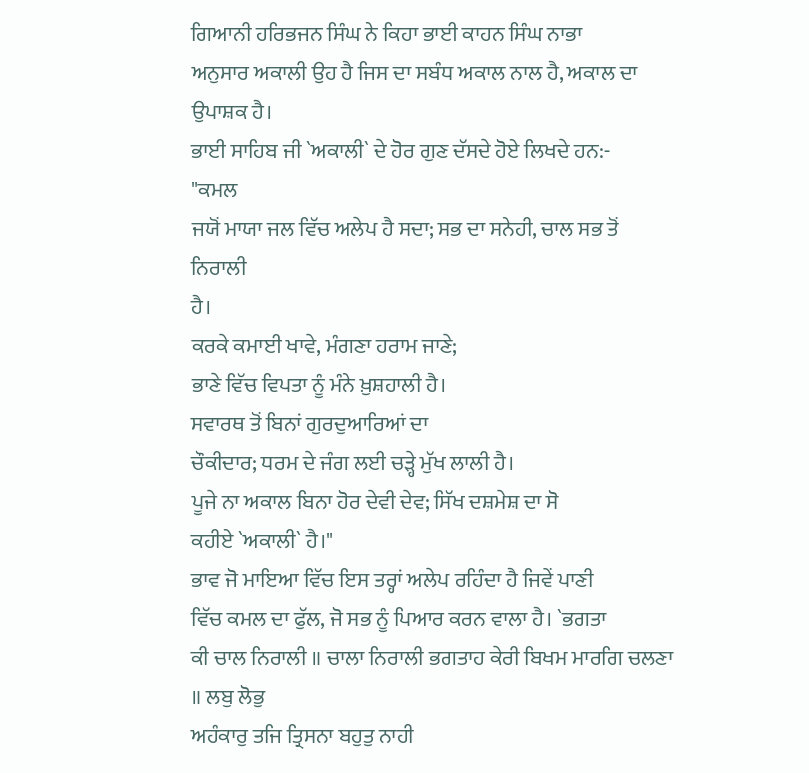ਗਿਆਨੀ ਹਰਿਭਜਨ ਸਿੰਘ ਨੇ ਕਿਹਾ ਭਾਈ ਕਾਹਨ ਸਿੰਘ ਨਾਭਾ
ਅਨੁਸਾਰ ਅਕਾਲੀ ਉਹ ਹੈ ਜਿਸ ਦਾ ਸਬੰਧ ਅਕਾਲ ਨਾਲ ਹੈ, ਅਕਾਲ ਦਾ ਉਪਾਸ਼ਕ ਹੈ।
ਭਾਈ ਸਾਹਿਬ ਜੀ `ਅਕਾਲੀ` ਦੇ ਹੋਰ ਗੁਣ ਦੱਸਦੇ ਹੋਏ ਲਿਖਦੇ ਹਨ:-
"ਕਮਲ
ਜਯੋਂ ਮਾਯਾ ਜਲ ਵਿੱਚ ਅਲੇਪ ਹੈ ਸਦਾ; ਸਭ ਦਾ ਸਨੇਹੀ, ਚਾਲ ਸਭ ਤੋਂ ਨਿਰਾਲੀ
ਹੈ।
ਕਰਕੇ ਕਮਾਈ ਖਾਵੇ, ਮੰਗਣਾ ਹਰਾਮ ਜਾਣੇ;
ਭਾਣੇ ਵਿੱਚ ਵਿਪਤਾ ਨੂੰ ਮੰਨੇ ਖ਼ੁਸ਼ਹਾਲੀ ਹੈ।
ਸਵਾਰਥ ਤੋਂ ਬਿਨਾਂ ਗੁਰਦੁਆਰਿਆਂ ਦਾ
ਚੌਕੀਦਾਰ; ਧਰਮ ਦੇ ਜੰਗ ਲਈ ਚੜ੍ਹੇ ਮੁੱਖ ਲਾਲੀ ਹੈ।
ਪੂਜੇ ਨਾ ਅਕਾਲ ਬਿਨਾ ਹੋਰ ਦੇਵੀ ਦੇਵ; ਸਿੱਖ ਦਸ਼ਮੇਸ਼ ਦਾ ਸੋ
ਕਹੀਏ `ਅਕਾਲੀ` ਹੈ।"
ਭਾਵ ਜੋ ਮਾਇਆ ਵਿੱਚ ਇਸ ਤਰ੍ਹਾਂ ਅਲੇਪ ਰਹਿੰਦਾ ਹੈ ਜਿਵੇਂ ਪਾਣੀ
ਵਿੱਚ ਕਮਲ ਦਾ ਫੁੱਲ, ਜੋ ਸਭ ਨੂੰ ਪਿਆਰ ਕਰਨ ਵਾਲਾ ਹੈ। `ਭਗਤਾ
ਕੀ ਚਾਲ ਨਿਰਾਲੀ ॥ ਚਾਲਾ ਨਿਰਾਲੀ ਭਗਤਾਹ ਕੇਰੀ ਬਿਖਮ ਮਾਰਗਿ ਚਲਣਾ ॥ ਲਬੁ ਲੋਭੁ
ਅਹੰਕਾਰੁ ਤਜਿ ਤ੍ਰਿਸਨਾ ਬਹੁਤੁ ਨਾਹੀ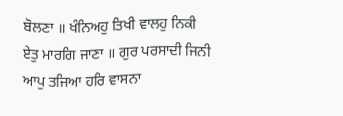ਬੋਲਣਾ ॥ ਖੰਨਿਅਹੁ ਤਿਖੀ ਵਾਲਹੁ ਨਿਕੀ
ਏਤੁ ਮਾਰਗਿ ਜਾਣਾ ॥ ਗੁਰ ਪਰਸਾਦੀ ਜਿਨੀ ਆਪੁ ਤਜਿਆ ਹਰਿ ਵਾਸਨਾ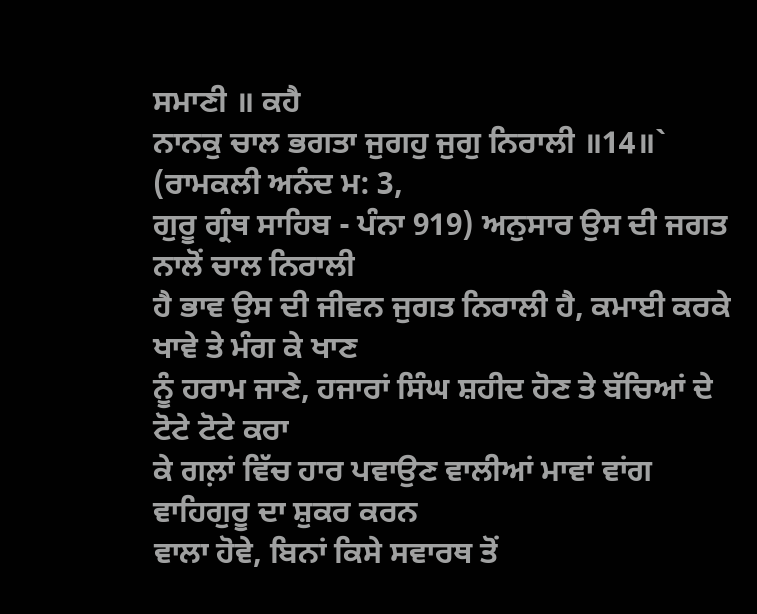ਸਮਾਣੀ ॥ ਕਹੈ
ਨਾਨਕੁ ਚਾਲ ਭਗਤਾ ਜੁਗਹੁ ਜੁਗੁ ਨਿਰਾਲੀ ॥14॥` (ਰਾਮਕਲੀ ਅਨੰਦ ਮ: 3,
ਗੁਰੂ ਗ੍ਰੰਥ ਸਾਹਿਬ - ਪੰਨਾ 919) ਅਨੁਸਾਰ ਉਸ ਦੀ ਜਗਤ ਨਾਲੋਂ ਚਾਲ ਨਿਰਾਲੀ
ਹੈ ਭਾਵ ਉਸ ਦੀ ਜੀਵਨ ਜੁਗਤ ਨਿਰਾਲੀ ਹੈ, ਕਮਾਈ ਕਰਕੇ ਖਾਵੇ ਤੇ ਮੰਗ ਕੇ ਖਾਣ
ਨੂੰ ਹਰਾਮ ਜਾਣੇ, ਹਜਾਰਾਂ ਸਿੰਘ ਸ਼ਹੀਦ ਹੋਣ ਤੇ ਬੱਚਿਆਂ ਦੇ ਟੋਟੇ ਟੋਟੇ ਕਰਾ
ਕੇ ਗਲ਼ਾਂ ਵਿੱਚ ਹਾਰ ਪਵਾਉਣ ਵਾਲੀਆਂ ਮਾਵਾਂ ਵਾਂਗ ਵਾਹਿਗੁਰੂ ਦਾ ਸ਼ੁਕਰ ਕਰਨ
ਵਾਲਾ ਹੋਵੇ, ਬਿਨਾਂ ਕਿਸੇ ਸਵਾਰਥ ਤੋਂ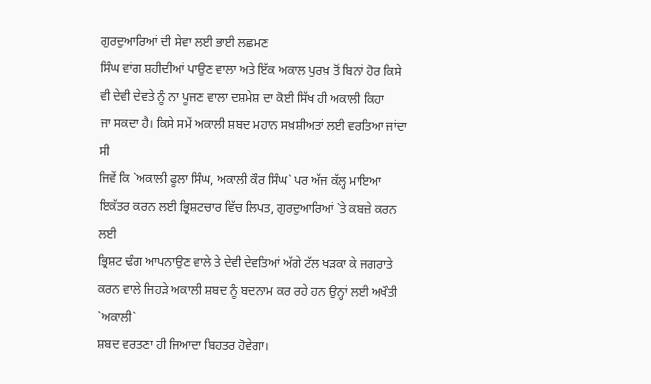ਗੁਰਦੁਆਰਿਆਂ ਦੀ ਸੇਵਾ ਲਈ ਭਾਈ ਲਛਮਣ
ਸਿੰਘ ਵਾਂਗ ਸ਼ਹੀਦੀਆਂ ਪਾਉਣ ਵਾਲਾ ਅਤੇ ਇੱਕ ਅਕਾਲ ਪੁਰਖ਼ ਤੋਂ ਬਿਨਾਂ ਹੋਰ ਕਿਸੇ
ਵੀ ਦੇਵੀ ਦੇਵਤੇ ਨੂੰ ਨਾ ਪੂਜਣ ਵਾਲਾ ਦਸ਼ਮੇਸ਼ ਦਾ ਕੋਈ ਸਿੱਖ ਹੀ ਅਕਾਲੀ ਕਿਹਾ
ਜਾ ਸਕਦਾ ਹੈ। ਕਿਸੇ ਸਮੇਂ ਅਕਾਲੀ ਸ਼ਬਦ ਮਹਾਨ ਸਖ਼ਸ਼ੀਅਤਾਂ ਲਈ ਵਰਤਿਆ ਜਾਂਦਾ ਸੀ
ਜਿਵੇਂ ਕਿ `ਅਕਾਲੀ ਫੂਲਾ ਸਿੰਘ, ਅਕਾਲੀ ਕੌਰ ਸਿੰਘ` ਪਰ ਅੱਜ ਕੱਲ੍ਹ ਮਾਇਆ
ਇਕੱਤਰ ਕਰਨ ਲਈ ਭ੍ਰਿਸ਼ਟਚਾਰ ਵਿੱਚ ਲਿਪਤ, ਗੁਰਦੁਆਰਿਆਂ `ਤੇ ਕਬਜ਼ੇ ਕਰਨ ਲਈ
ਭ੍ਰਿਸ਼ਟ ਢੰਗ ਆਪਨਾਉਣ ਵਾਲੇ ਤੇ ਦੇਵੀ ਦੇਵਤਿਆਂ ਅੱਗੇ ਟੱਲ ਖੜਕਾ ਕੇ ਜਗਰਾਤੇ
ਕਰਨ ਵਾਲੇ ਜਿਹੜੇ ਅਕਾਲੀ ਸ਼ਬਦ ਨੂੰ ਬਦਨਾਮ ਕਰ ਰਹੇ ਹਨ ਉਨ੍ਹਾਂ ਲਈ ਅਖੌਤੀ `ਅਕਾਲੀ`
ਸ਼ਬਦ ਵਰਤਣਾ ਹੀ ਜਿਆਦਾ ਬਿਹਤਰ ਹੋਵੇਗਾ।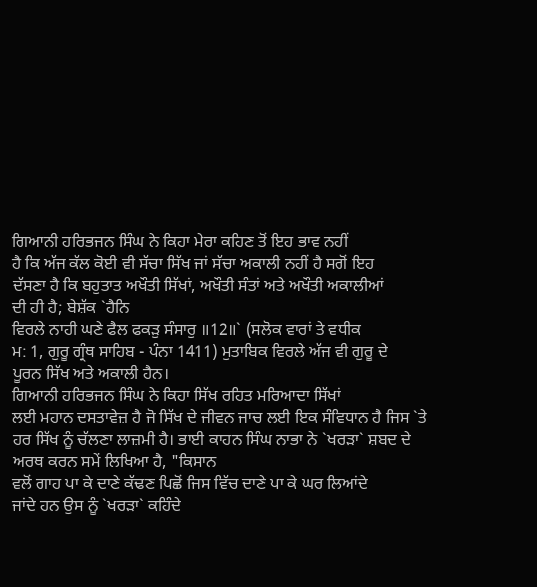ਗਿਆਨੀ ਹਰਿਭਜਨ ਸਿੰਘ ਨੇ ਕਿਹਾ ਮੇਰਾ ਕਹਿਣ ਤੋਂ ਇਹ ਭਾਵ ਨਹੀਂ
ਹੈ ਕਿ ਅੱਜ ਕੱਲ ਕੋਈ ਵੀ ਸੱਚਾ ਸਿੱਖ ਜਾਂ ਸੱਚਾ ਅਕਾਲੀ ਨਹੀਂ ਹੈ ਸਗੋਂ ਇਹ
ਦੱਸਣਾ ਹੈ ਕਿ ਬਹੁਤਾਤ ਅਖੌਤੀ ਸਿੱਖਾਂ, ਅਖੌਤੀ ਸੰਤਾਂ ਅਤੇ ਅਖੌਤੀ ਅਕਾਲੀਆਂ
ਦੀ ਹੀ ਹੈ; ਬੇਸ਼ੱਕ `ਹੈਨਿ
ਵਿਰਲੇ ਨਾਹੀ ਘਣੇ ਫੈਲ ਫਕੜੁ ਸੰਸਾਰੁ ॥12॥` (ਸਲੋਕ ਵਾਰਾਂ ਤੇ ਵਧੀਕ
ਮ: 1, ਗੁਰੂ ਗ੍ਰੰਥ ਸਾਹਿਬ - ਪੰਨਾ 1411) ਮੁਤਾਬਿਕ ਵਿਰਲੇ ਅੱਜ ਵੀ ਗੁਰੂ ਦੇ
ਪੂਰਨ ਸਿੱਖ ਅਤੇ ਅਕਾਲੀ ਹੈਨ।
ਗਿਆਨੀ ਹਰਿਭਜਨ ਸਿੰਘ ਨੇ ਕਿਹਾ ਸਿੱਖ ਰਹਿਤ ਮਰਿਆਦਾ ਸਿੱਖਾਂ
ਲਈ ਮਹਾਨ ਦਸਤਾਵੇਜ਼ ਹੈ ਜੋ ਸਿੱਖ ਦੇ ਜੀਵਨ ਜਾਚ ਲਈ ਇਕ ਸੰਵਿਧਾਨ ਹੈ ਜਿਸ `ਤੇ
ਹਰ ਸਿੱਖ ਨੂੰ ਚੱਲਣਾ ਲਾਜ਼ਮੀ ਹੈ। ਭਾਈ ਕਾਹਨ ਸਿੰਘ ਨਾਭਾ ਨੇ `ਖਰੜਾ` ਸ਼ਬਦ ਦੇ
ਅਰਥ ਕਰਨ ਸਮੇਂ ਲਿਖਿਆ ਹੈ, "ਕਿਸਾਨ
ਵਲੋਂ ਗਾਹ ਪਾ ਕੇ ਦਾਣੇ ਕੱਢਣ ਪਿਛੋਂ ਜਿਸ ਵਿੱਚ ਦਾਣੇ ਪਾ ਕੇ ਘਰ ਲਿਆਂਦੇ
ਜਾਂਦੇ ਹਨ ਉਸ ਨੂੰ `ਖਰੜਾ` ਕਹਿੰਦੇ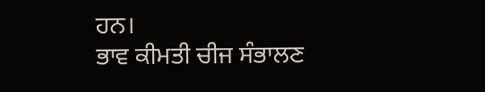ਹਨ।
ਭਾਵ ਕੀਮਤੀ ਚੀਜ ਸੰਭਾਲਣ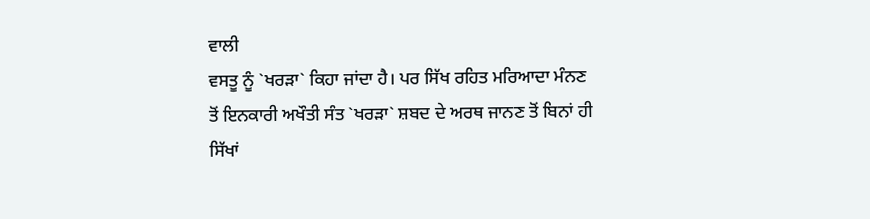ਵਾਲੀ
ਵਸਤੂ ਨੂੰ `ਖਰੜਾ` ਕਿਹਾ ਜਾਂਦਾ ਹੈ। ਪਰ ਸਿੱਖ ਰਹਿਤ ਮਰਿਆਦਾ ਮੰਨਣ
ਤੋਂ ਇਨਕਾਰੀ ਅਖੌਤੀ ਸੰਤ `ਖਰੜਾ` ਸ਼ਬਦ ਦੇ ਅਰਥ ਜਾਨਣ ਤੋਂ ਬਿਨਾਂ ਹੀ ਸਿੱਖਾਂ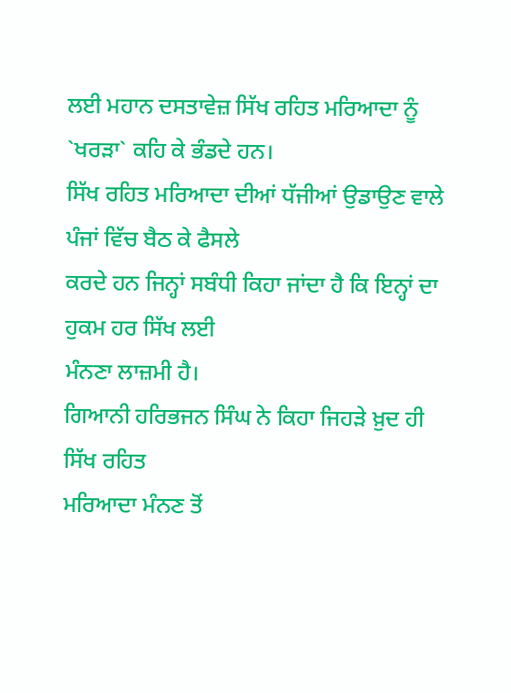ਲਈ ਮਹਾਨ ਦਸਤਾਵੇਜ਼ ਸਿੱਖ ਰਹਿਤ ਮਰਿਆਦਾ ਨੂੰ `ਖਰੜਾ` ਕਹਿ ਕੇ ਭੰਡਦੇ ਹਨ।
ਸਿੱਖ ਰਹਿਤ ਮਰਿਆਦਾ ਦੀਆਂ ਧੱਜੀਆਂ ਉਡਾਉਣ ਵਾਲੇ ਪੰਜਾਂ ਵਿੱਚ ਬੈਠ ਕੇ ਫੈਸਲੇ
ਕਰਦੇ ਹਨ ਜਿਨ੍ਹਾਂ ਸਬੰਧੀ ਕਿਹਾ ਜਾਂਦਾ ਹੈ ਕਿ ਇਨ੍ਹਾਂ ਦਾ ਹੁਕਮ ਹਰ ਸਿੱਖ ਲਈ
ਮੰਨਣਾ ਲਾਜ਼ਮੀ ਹੈ।
ਗਿਆਨੀ ਹਰਿਭਜਨ ਸਿੰਘ ਨੇ ਕਿਹਾ ਜਿਹੜੇ ਖ਼ੁਦ ਹੀ ਸਿੱਖ ਰਹਿਤ
ਮਰਿਆਦਾ ਮੰਨਣ ਤੋਂ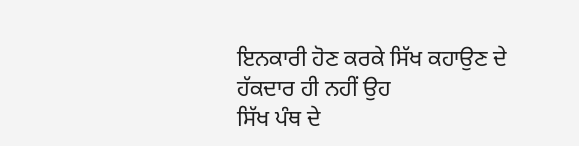ਇਨਕਾਰੀ ਹੋਣ ਕਰਕੇ ਸਿੱਖ ਕਹਾਉਣ ਦੇ ਹੱਕਦਾਰ ਹੀ ਨਹੀਂ ਉਹ
ਸਿੱਖ ਪੰਥ ਦੇ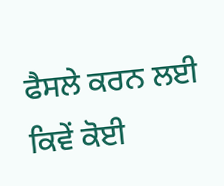ਫੈਸਲੇ ਕਰਨ ਲਈ ਕਿਵੇਂ ਕੋਈ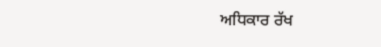ਅਧਿਕਾਰ ਰੱਖ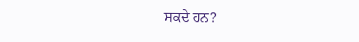ਸਕਦੇ ਹਨ?